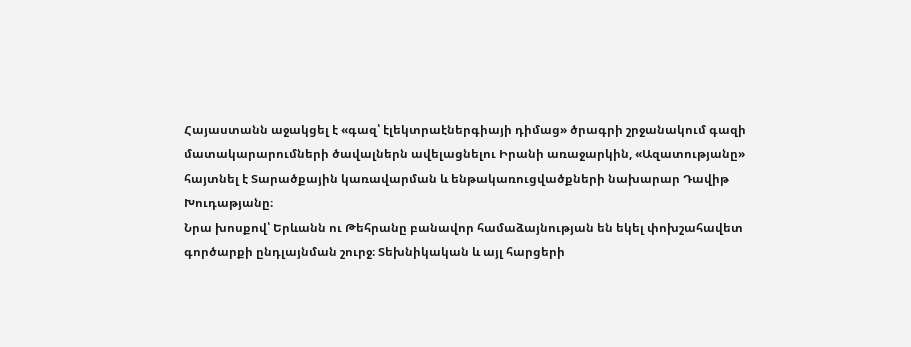Հայաստանն աջակցել է «գազ՝ էլեկտրաէներգիայի դիմաց» ծրագրի շրջանակում գազի մատակարարումների ծավալներն ավելացնելու Իրանի առաջարկին, «Ազատությանը» հայտնել է Տարածքային կառավարման և ենթակառուցվածքների նախարար Դավիթ Խուդաթյանը։
Նրա խոսքով՝ Երևանն ու Թեհրանը բանավոր համաձայնության են եկել փոխշահավետ գործարքի ընդլայնման շուրջ։ Տեխնիկական և այլ հարցերի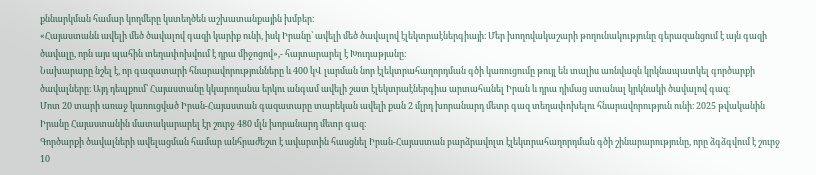քննարկման համար կողմերը կստեղծեն աշխատանքային խմբեր։
«Հայաստանն ավելի մեծ ծավալով գազի կարիք ունի, իսկ Իրանը՝ ավելի մեծ ծավալով էլեկտրաէներգիայի։ Մեր խողովակաշարի թողունակությունը գերազանցում է այն գազի ծավալը, որն այս պահին տեղափոխվում է դրա միջոցով»,- հայտարարել է Խուդաթյանը։
Նախարարը նշել է, որ գազատարի հնարավորությունները և 400 կՎ լարման նոր էլեկտրահաղորդման գծի կառուցումը թույլ են տալիս առնվազն կրկնապատկել գործարքի ծավալները։ Այդ դեպքում՝ Հայաստանը կկարողանա երկու անգամ ավելի շատ էլեկտրաէներգիա արտահանել Իրան և դրա դիմաց ստանալ կրկնակի ծավալով գազ։
Մոտ 20 տարի առաջ կառուցված Իրան-Հայաստան գազատարը տարեկան ավելի քան 2 մլրդ խորանարդ մետր գազ տեղափոխելու հնարավորություն ունի։ 2025 թվականին Իրանը Հայաստանին մատակարարել էր շուրջ 480 մլն խորանարդ մետր գազ։
Գործարքի ծավալների ավելացման համար անհրաժեշտ է ավարտին հասցնել Իրան-Հայաստան բարձրավոլտ էլեկտրահաղորդման գծի շինարարությունը, որը ձգձգվում է շուրջ 10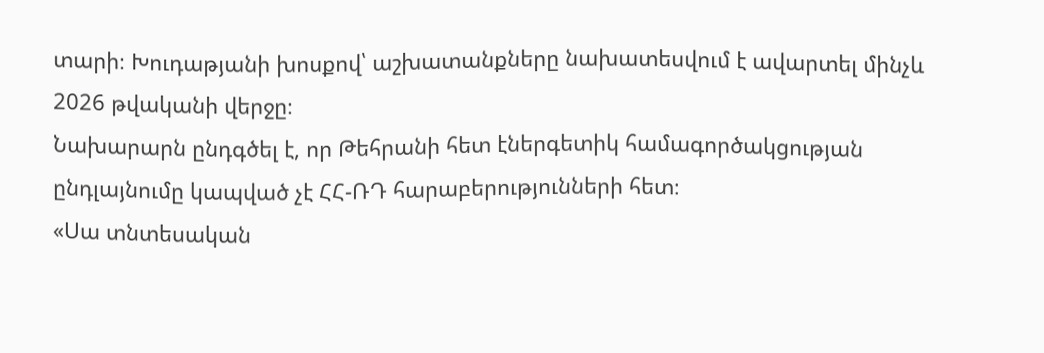տարի։ Խուդաթյանի խոսքով՝ աշխատանքները նախատեսվում է ավարտել մինչև 2026 թվականի վերջը։
Նախարարն ընդգծել է, որ Թեհրանի հետ էներգետիկ համագործակցության ընդլայնումը կապված չէ ՀՀ-ՌԴ հարաբերությունների հետ։
«Սա տնտեսական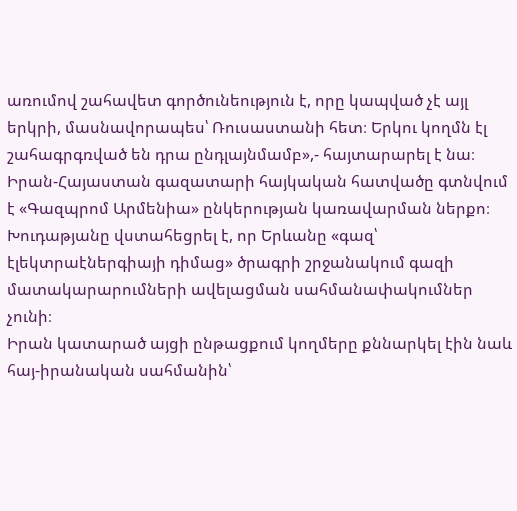առումով շահավետ գործունեություն է, որը կապված չէ այլ երկրի, մասնավորապես՝ Ռուսաստանի հետ։ Երկու կողմն էլ շահագրգռված են դրա ընդլայնմամբ»,- հայտարարել է նա։
Իրան-Հայաստան գազատարի հայկական հատվածը գտնվում է «Գազպրոմ Արմենիա» ընկերության կառավարման ներքո։ Խուդաթյանը վստահեցրել է, որ Երևանը «գազ՝ էլեկտրաէներգիայի դիմաց» ծրագրի շրջանակում գազի մատակարարումների ավելացման սահմանափակումներ չունի։
Իրան կատարած այցի ընթացքում կողմերը քննարկել էին նաև հայ-իրանական սահմանին՝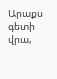Արաքս գետի վրա,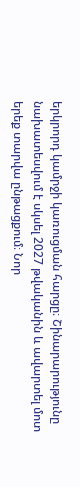երկրորդ կամրջի կառուցման հարցը։ Շինարարությունը նախատեսվում է սկսել 2027 թվականին և ավարտել մոտ երեք տարվա ընթացքում։ Նոր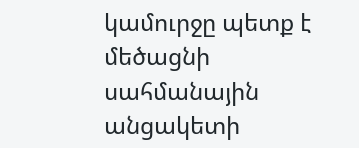կամուրջը պետք է մեծացնի սահմանային անցակետի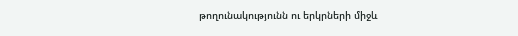թողունակությունն ու երկրների միջև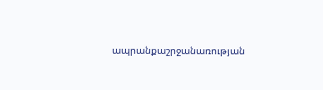ապրանքաշրջանառության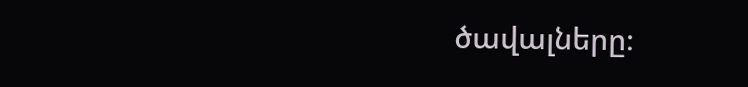ծավալները։